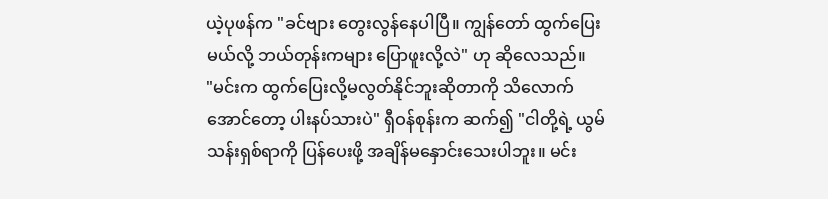ယဲ့ပုဖန်က "ခင်ဗျား တွေးလွန်နေပါပြီ။ ကျွန်တော် ထွက်ပြေးမယ်လို့ ဘယ်တုန်းကများ ပြောဖူးလို့လဲ" ဟု ဆိုလေသည်။
"မင်းက ထွက်ပြေးလို့မလွတ်နိုင်ဘူးဆိုတာကို သိလောက်အောင်တော့ ပါးနပ်သားပဲ" ရှီဝန်စုန်းက ဆက်၍ "ငါတို့ရဲ့ ယွမ်သန်းရှစ်ရာကို ပြန်ပေးဖို့ အချိန်မနှောင်းသေးပါဘူး။ မင်း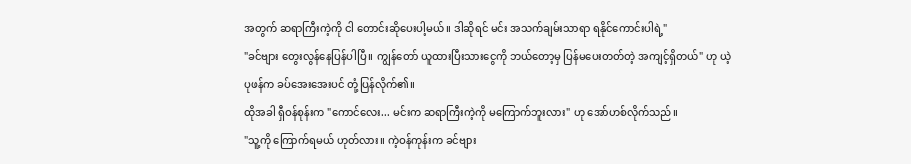အတွက် ဆရာကြီးကဲ့ကို ငါ တောင်းဆိုပေးပါ့မယ်။ ဒါဆိုရင် မင်း အသက်ချမ်းသာရာ ရနိုင်ကောင်းပါရဲ့"
"ခင်ဗျား တွေးလွန်နေပြန်ပါပြီ။ ကျွန်တော် ယူထားပြီးသားငွေကို ဘယ်တော့မှ ပြန်မပေးတတ်တဲ့ အကျင့်ရှိတယ်" ဟု ယဲ့ပုဖန်က ခပ်အေးအေးပင် တုံ့ပြန်လိုက်၏။
ထိုအခါ ရှီဝန်စုန်းက "ကောင်လေး... မင်းက ဆရာကြီးကဲ့ကို မကြောက်ဘူးလား" ဟု အော်ဟစ်လိုက်သည်။
"သူ့ကို ကြောက်ရမယ် ဟုတ်လား။ ကဲ့ဝန်ကုန်းက ခင်ဗျား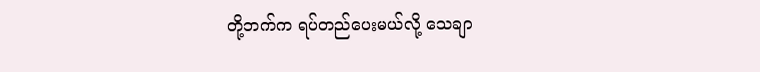တို့ဘက်က ရပ်တည်ပေးမယ်လို့ သေချာ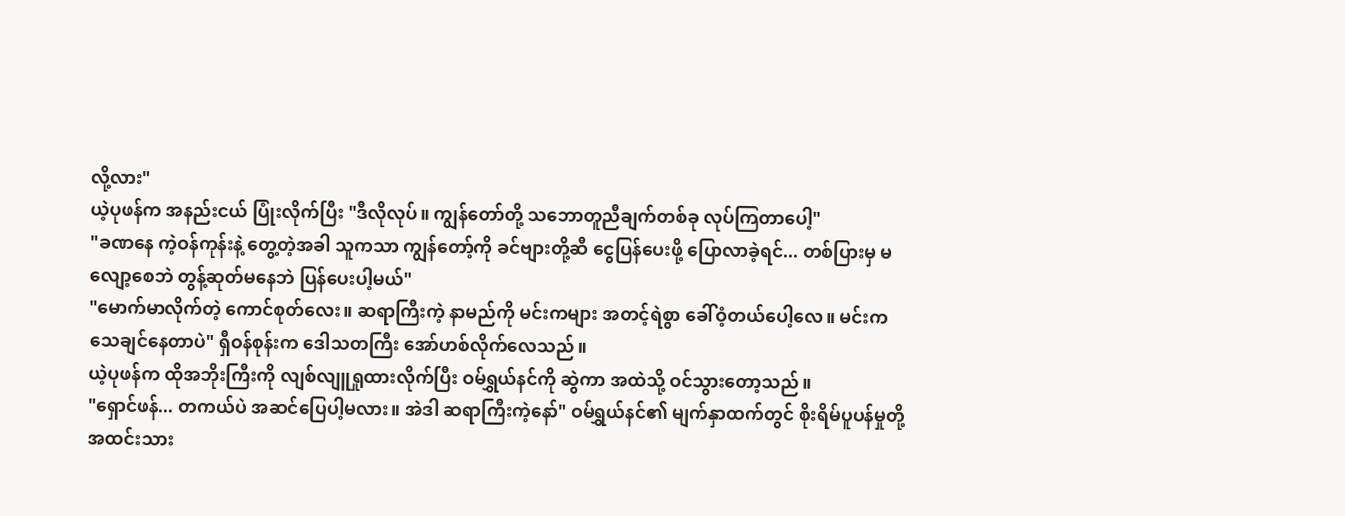လို့လား"
ယဲ့ပုဖန်က အနည်းငယ် ပြုံးလိုက်ပြီး "ဒီလိုလုပ်။ ကျွန်တော်တို့ သဘောတူညီချက်တစ်ခု လုပ်ကြတာပေါ့"
"ခဏနေ ကဲ့ဝန်ကုန်းနဲ့ တွေ့တဲ့အခါ သူကသာ ကျွန်တော့်ကို ခင်ဗျားတို့ဆီ ငွေပြန်ပေးဖို့ ပြောလာခဲ့ရင်... တစ်ပြားမှ မလျော့စေဘဲ တွန့်ဆုတ်မနေဘဲ ပြန်ပေးပါ့မယ်"
"မောက်မာလိုက်တဲ့ ကောင်စုတ်လေး။ ဆရာကြီးကဲ့ နာမည်ကို မင်းကများ အတင့်ရဲစွာ ခေါ်ဝံ့တယ်ပေါ့လေ။ မင်းက သေချင်နေတာပဲ" ရှီဝန်စုန်းက ဒေါသတကြီး အော်ဟစ်လိုက်လေသည်။
ယဲ့ပုဖန်က ထိုအဘိုးကြီးကို လျစ်လျူရှုထားလိုက်ပြီး ဝမ်ရွှယ်နင်ကို ဆွဲကာ အထဲသို့ ဝင်သွားတော့သည်။
"ရှောင်ဖန်... တကယ်ပဲ အဆင်ပြေပါ့မလား။ အဲဒါ ဆရာကြီးကဲ့နော်" ဝမ်ရွှယ်နင်၏ မျက်နှာထက်တွင် စိုးရိမ်ပူပန်မှုတို့ အထင်းသား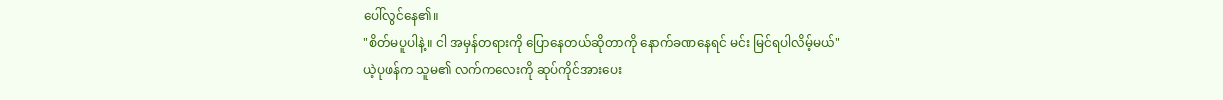ပေါ်လွင်နေ၏။
"စိတ်မပူပါနဲ့။ ငါ အမှန်တရားကို ပြောနေတယ်ဆိုတာကို နောက်ခဏနေရင် မင်း မြင်ရပါလိမ့်မယ်"
ယဲ့ပုဖန်က သူမ၏ လက်ကလေးကို ဆုပ်ကိုင်အားပေး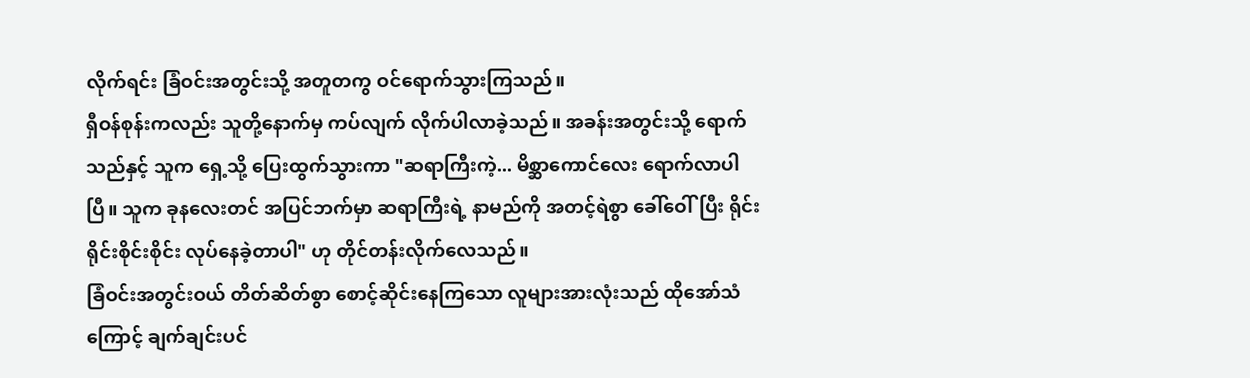လိုက်ရင်း ခြံဝင်းအတွင်းသို့ အတူတကွ ဝင်ရောက်သွားကြသည်။
ရှီဝန်စုန်းကလည်း သူတို့နောက်မှ ကပ်လျက် လိုက်ပါလာခဲ့သည်။ အခန်းအတွင်းသို့ ရောက်သည်နှင့် သူက ရှေ့သို့ ပြေးထွက်သွားကာ "ဆရာကြီးကဲ့... မိစ္ဆာကောင်လေး ရောက်လာပါပြီ။ သူက ခုနလေးတင် အပြင်ဘက်မှာ ဆရာကြီးရဲ့ နာမည်ကို အတင့်ရဲစွာ ခေါ်ဝေါ်ပြီး ရိုင်းရိုင်းစိုင်းစိုင်း လုပ်နေခဲ့တာပါ" ဟု တိုင်တန်းလိုက်လေသည်။
ခြံဝင်းအတွင်းဝယ် တိတ်ဆိတ်စွာ စောင့်ဆိုင်းနေကြသော လူများအားလုံးသည် ထိုအော်သံကြောင့် ချက်ချင်းပင်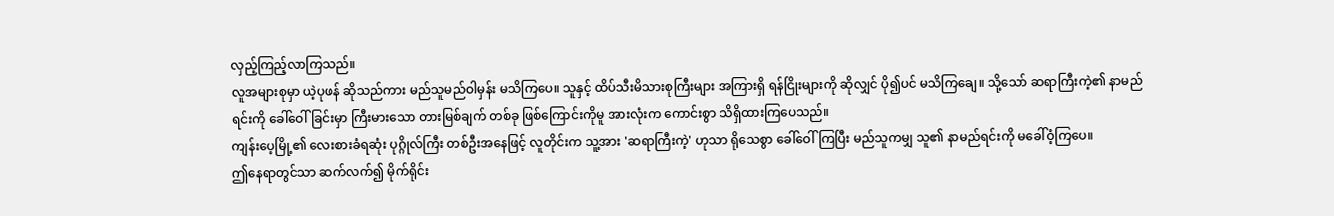လှည့်ကြည့်လာကြသည်။
လူအများစုမှာ ယဲ့ပုဖန် ဆိုသည်ကား မည်သူမည်ဝါမှန်း မသိကြပေ။ သူနှင့် ထိပ်သီးမိသားစုကြီးများ အကြားရှိ ရန်ငြိုးများကို ဆိုလျှင် ပို၍ပင် မသိကြချေ။ သို့သော် ဆရာကြီးကဲ့၏ နာမည်ရင်းကို ခေါ်ဝေါ်ခြင်းမှာ ကြီးမားသော တားမြစ်ချက် တစ်ခု ဖြစ်ကြောင်းကိုမူ အားလုံးက ကောင်းစွာ သိရှိထားကြပေသည်။
ကျန်းပေ့မြို့၏ လေးစားခံရဆုံး ပုဂ္ဂိုလ်ကြီး တစ်ဦးအနေဖြင့် လူတိုင်းက သူ့အား 'ဆရာကြီးကဲ့' ဟုသာ ရိုသေစွာ ခေါ်ဝေါ်ကြပြီး မည်သူကမျှ သူ၏ နာမည်ရင်းကို မခေါ်ဝံ့ကြပေ။
ဤနေရာတွင်သာ ဆက်လက်၍ မိုက်ရိုင်း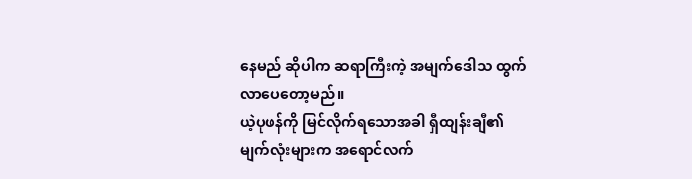နေမည် ဆိုပါက ဆရာကြီးကဲ့ အမျက်ဒေါသ ထွက်လာပေတော့မည်။
ယဲ့ပုဖန်ကို မြင်လိုက်ရသောအခါ ရှီထျန်းချီ၏ မျက်လုံးများက အရောင်လက်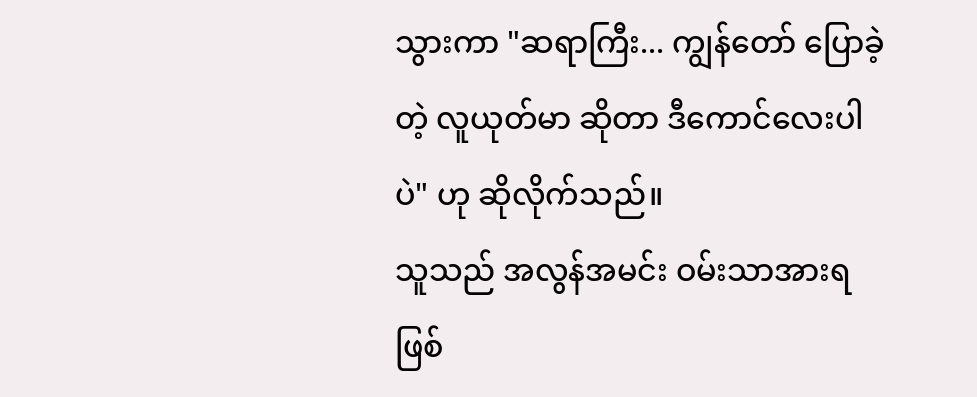သွားကာ "ဆရာကြီး... ကျွန်တော် ပြောခဲ့တဲ့ လူယုတ်မာ ဆိုတာ ဒီကောင်လေးပါပဲ" ဟု ဆိုလိုက်သည်။
သူသည် အလွန်အမင်း ဝမ်းသာအားရ ဖြစ်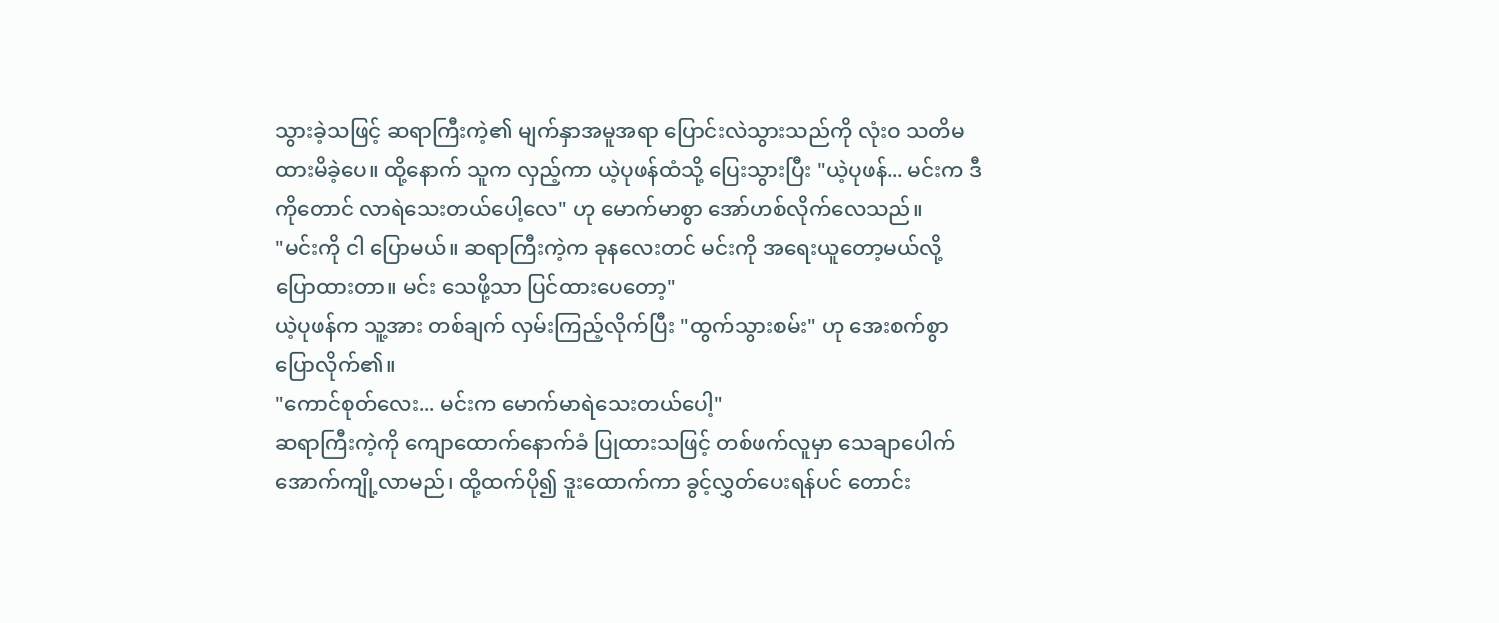သွားခဲ့သဖြင့် ဆရာကြီးကဲ့၏ မျက်နှာအမူအရာ ပြောင်းလဲသွားသည်ကို လုံးဝ သတိမထားမိခဲ့ပေ။ ထို့နောက် သူက လှည့်ကာ ယဲ့ပုဖန်ထံသို့ ပြေးသွားပြီး "ယဲ့ပုဖန်... မင်းက ဒီကိုတောင် လာရဲသေးတယ်ပေါ့လေ" ဟု မောက်မာစွာ အော်ဟစ်လိုက်လေသည်။
"မင်းကို ငါ ပြောမယ်။ ဆရာကြီးကဲ့က ခုနလေးတင် မင်းကို အရေးယူတော့မယ်လို့ ပြောထားတာ။ မင်း သေဖို့သာ ပြင်ထားပေတော့"
ယဲ့ပုဖန်က သူ့အား တစ်ချက် လှမ်းကြည့်လိုက်ပြီး "ထွက်သွားစမ်း" ဟု အေးစက်စွာ ပြောလိုက်၏။
"ကောင်စုတ်လေး... မင်းက မောက်မာရဲသေးတယ်ပေါ့"
ဆရာကြီးကဲ့ကို ကျောထောက်နောက်ခံ ပြုထားသဖြင့် တစ်ဖက်လူမှာ သေချာပေါက် အောက်ကျို့လာမည်၊ ထို့ထက်ပို၍ ဒူးထောက်ကာ ခွင့်လွှတ်ပေးရန်ပင် တောင်း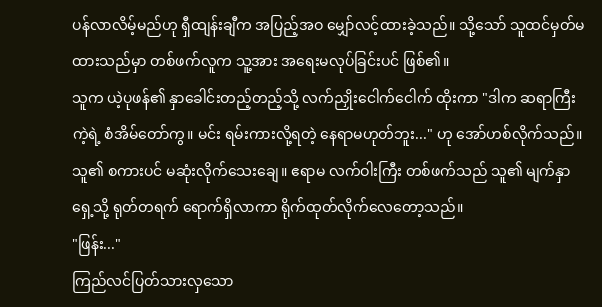ပန်လာလိမ့်မည်ဟု ရှီထျန်းချီက အပြည့်အဝ မျှော်လင့်ထားခဲ့သည်။ သို့သော် သူထင်မှတ်မထားသည်မှာ တစ်ဖက်လူက သူ့အား အရေးမလုပ်ခြင်းပင် ဖြစ်၏။
သူက ယဲ့ပုဖန်၏ နှာခေါင်းတည့်တည့်သို့ လက်ညှိုးငေါက်ငေါက် ထိုးကာ "ဒါက ဆရာကြီးကဲ့ရဲ့ စံအိမ်တော်ကွ။ မင်း ရမ်းကားလို့ရတဲ့ နေရာမဟုတ်ဘူး..." ဟု အော်ဟစ်လိုက်သည်။
သူ၏ စကားပင် မဆုံးလိုက်သေးချေ။ ဧရာမ လက်ဝါးကြီး တစ်ဖက်သည် သူ၏ မျက်နှာရှေ့သို့ ရုတ်တရက် ရောက်ရှိလာကာ ရိုက်ထုတ်လိုက်လေတော့သည်။
"ဖြန်း..."
ကြည်လင်ပြတ်သားလှသော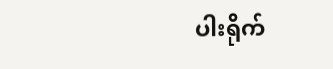ပါးရိုက်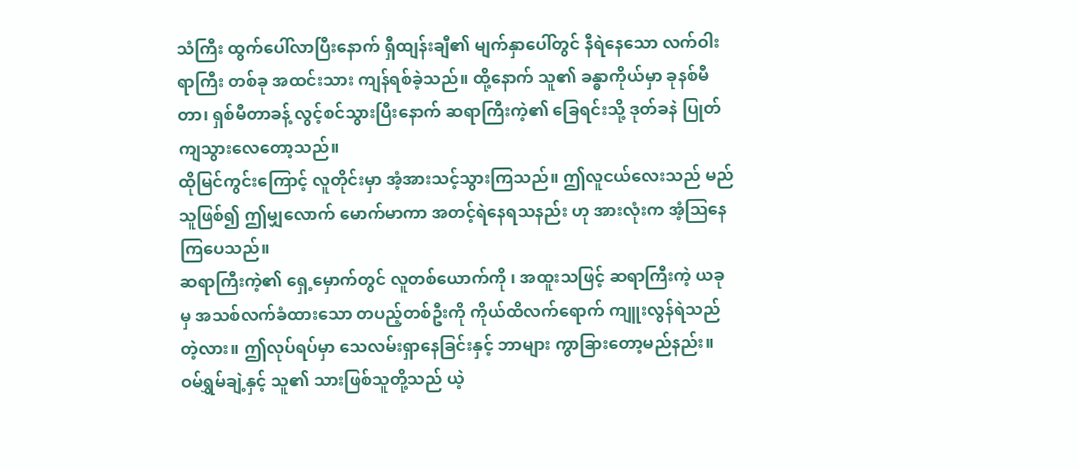သံကြီး ထွက်ပေါ်လာပြီးနောက် ရှီထျန်းချီ၏ မျက်နှာပေါ်တွင် နီရဲနေသော လက်ဝါးရာကြီး တစ်ခု အထင်းသား ကျန်ရစ်ခဲ့သည်။ ထို့နောက် သူ၏ ခန္ဓာကိုယ်မှာ ခုနစ်မီတာ၊ ရှစ်မီတာခန့် လွင့်စင်သွားပြီးနောက် ဆရာကြီးကဲ့၏ ခြေရင်းသို့ ဒုတ်ခနဲ ပြုတ်ကျသွားလေတော့သည်။
ထိုမြင်ကွင်းကြောင့် လူတိုင်းမှာ အံ့အားသင့်သွားကြသည်။ ဤလူငယ်လေးသည် မည်သူဖြစ်၍ ဤမျှလောက် မောက်မာကာ အတင့်ရဲနေရသနည်း ဟု အားလုံးက အံ့ဩနေကြပေသည်။
ဆရာကြီးကဲ့၏ ရှေ့မှောက်တွင် လူတစ်ယောက်ကို ၊ အထူးသဖြင့် ဆရာကြီးကဲ့ ယခုမှ အသစ်လက်ခံထားသော တပည့်တစ်ဦးကို ကိုယ်ထိလက်ရောက် ကျူးလွန်ရဲသည်တဲ့လား။ ဤလုပ်ရပ်မှာ သေလမ်းရှာနေခြင်းနှင့် ဘာများ ကွာခြားတော့မည်နည်း။
ဝမ်ရွှမ်ချဲ့နှင့် သူ၏ သားဖြစ်သူတို့သည် ယဲ့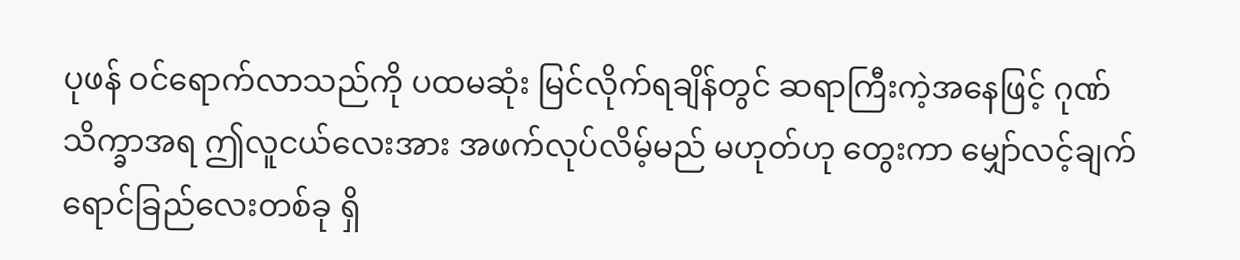ပုဖန် ဝင်ရောက်လာသည်ကို ပထမဆုံး မြင်လိုက်ရချိန်တွင် ဆရာကြီးကဲ့အနေဖြင့် ဂုဏ်သိက္ခာအရ ဤလူငယ်လေးအား အဖက်လုပ်လိမ့်မည် မဟုတ်ဟု တွေးကာ မျှော်လင့်ချက် ရောင်ခြည်လေးတစ်ခု ရှိ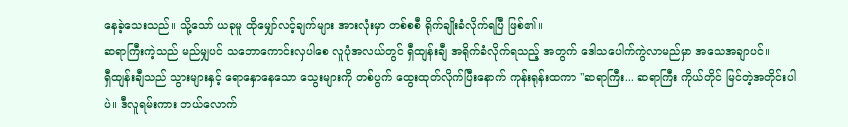နေခဲ့သေးသည်။ သို့သော် ယခုမူ ထိုမျှော်လင့်ချက်များ အားလုံးမှာ တစ်စစီ ရိုက်ချိုးခံလိုက်ရပြီ ဖြစ်၏။
ဆရာကြီးကဲ့သည် မည်မျှပင် သဘောကောင်းလှပါစေ လူပုံအလယ်တွင် ရှီထျန်းချီ အရိုက်ခံလိုက်ရသည့် အတွက် ဒေါသပေါက်ကွဲလာမည်မှာ အသေအချာပင်။
ရှီထျန်းချီသည် သွားများနှင့် ရောနှောနေသော သွေးများကို တစ်ပွက် ထွေးထုတ်လိုက်ပြီးနောက် ကုန်းရုန်းထကာ "ဆရာကြီး... ဆရာကြီး ကိုယ်တိုင် မြင်တဲ့အတိုင်းပါပဲ။ ဒီလူရမ်းကား ဘယ်လောက်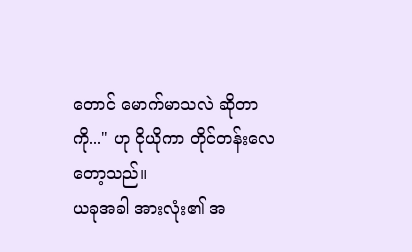တောင် မောက်မာသလဲ ဆိုတာကို..." ဟု ငိုယိုကာ တိုင်တန်းလေတော့သည်။
ယခုအခါ အားလုံး၏ အ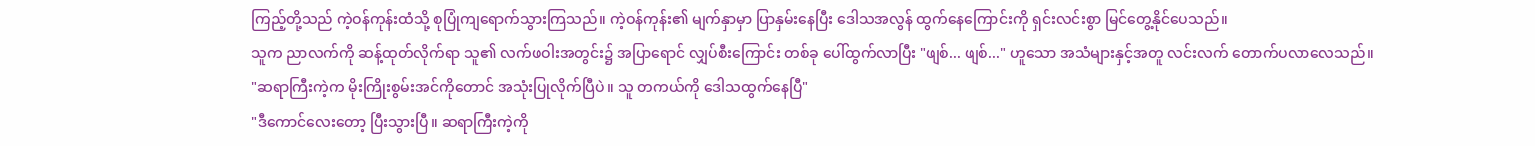ကြည့်တို့သည် ကဲ့ဝန်ကုန်းထံသို့ စုပြုံကျရောက်သွားကြသည်။ ကဲ့ဝန်ကုန်း၏ မျက်နှာမှာ ပြာနှမ်းနေပြီး ဒေါသအလွန် ထွက်နေကြောင်းကို ရှင်းလင်းစွာ မြင်တွေ့နိုင်ပေသည်။
သူက ညာလက်ကို ဆန့်ထုတ်လိုက်ရာ သူ၏ လက်ဖဝါးအတွင်း၌ အပြာရောင် လျှပ်စီးကြောင်း တစ်ခု ပေါ်ထွက်လာပြီး "ဖျစ်... ဖျစ်..." ဟူသော အသံများနှင့်အတူ လင်းလက် တောက်ပလာလေသည်။
"ဆရာကြီးကဲ့က မိုးကြိုးစွမ်းအင်ကိုတောင် အသုံးပြုလိုက်ပြီပဲ။ သူ တကယ်ကို ဒေါသထွက်နေပြီ"
"ဒီကောင်လေးတော့ ပြီးသွားပြီ။ ဆရာကြီးကဲ့ကို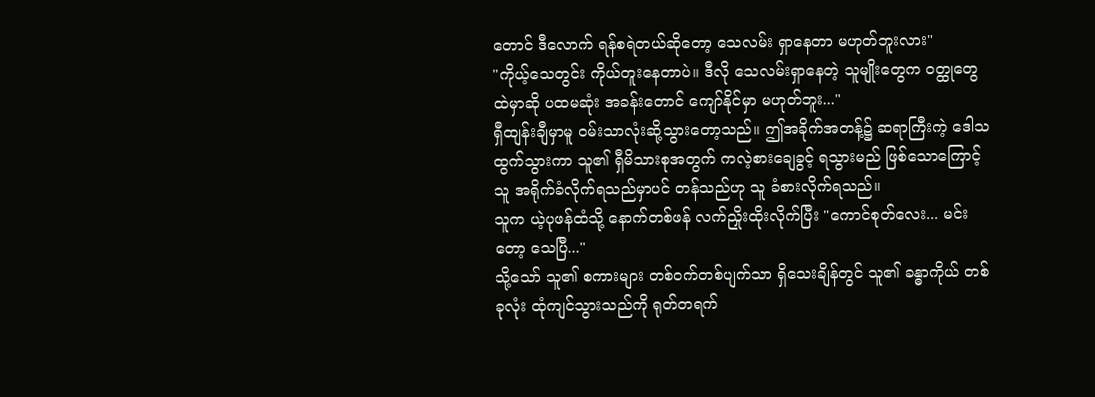တောင် ဒီလောက် ရန်စရဲတယ်ဆိုတော့ သေလမ်း ရှာနေတာ မဟုတ်ဘူးလား"
"ကိုယ့်သေတွင်း ကိုယ်တူးနေတာပဲ။ ဒီလို သေလမ်းရှာနေတဲ့ သူမျိုးတွေက ဝတ္ထုတွေထဲမှာဆို ပထမဆုံး အခန်းတောင် ကျော်နိုင်မှာ မဟုတ်ဘူး..."
ရှီထျန်းချီမှာမူ ဝမ်းသာလုံးဆို့သွားတော့သည်။ ဤအခိုက်အတန့်၌ ဆရာကြီးကဲ့ ဒေါသထွက်သွားကာ သူ၏ ရှီမိသားစုအတွက် ကလဲ့စားချေခွင့် ရသွားမည် ဖြစ်သောကြောင့် သူ အရိုက်ခံလိုက်ရသည်မှာပင် တန်သည်ဟု သူ ခံစားလိုက်ရသည်။
သူက ယဲ့ပုဖန်ထံသို့ နောက်တစ်ဖန် လက်ညှိုးထိုးလိုက်ပြီး "ကောင်စုတ်လေး... မင်းတော့ သေပြီ..."
သို့သော် သူ၏ စကားများ တစ်ဝက်တစ်ပျက်သာ ရှိသေးချိန်တွင် သူ၏ ခန္ဓာကိုယ် တစ်ခုလုံး ထုံကျင်သွားသည်ကို ရုတ်တရက်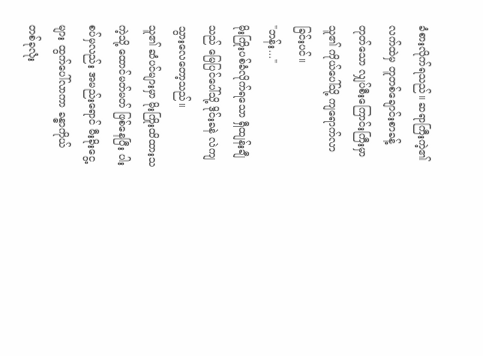ခံစားလိုက်ရသည်။ ဆရာကြီးကဲ့၏ လက်ထဲမှ တူတစ်ချောင်းစာခန့် တုတ်သော လျှပ်စီးကြောင်းကြီးမှာ သူ၏ ကိုယ်ပေါ်သို့ ကျရောက်လာခြင်းပင်။
"ဘန်း..."
မိုးကြိုးပစ်ခံလိုက်ရသော ရှီထျန်းချီသည် မြေပြင်ပေါ်သို့ ဒိုင်းခနဲ လဲကျသွားလေတော့သည်။
သူ၏ ဆံပင်များမှာ မိုးကြိုးထိထားသကဲ့သို့ ထောင်မတ်မတ် ဖြစ်နေပြီး ပါးစပ်မှလည်း အမည်းရောင် မီးခိုးငွေ့များ ထွက်ပေါ်လာကာ ခန္ဓာကိုယ် တစ်ခုလုံး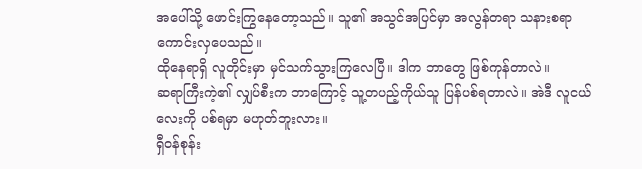အပေါ်သို့ ဖောင်းကြွနေတော့သည်။ သူ၏ အသွင်အပြင်မှာ အလွန်တရာ သနားစရာ ကောင်းလှပေသည်။
ထိုနေရာရှိ လူတိုင်းမှာ မှင်သက်သွားကြလေပြီ။ ဒါက ဘာတွေ ဖြစ်ကုန်တာလဲ။
ဆရာကြီးကဲ့၏ လျှပ်စီးက ဘာကြောင့် သူ့တပည့်ကိုယ်သူ ပြန်ပစ်ရတာလဲ။ အဲဒီ လူငယ်လေးကို ပစ်ရမှာ မဟုတ်ဘူးလား။
ရှီဝန်စုန်း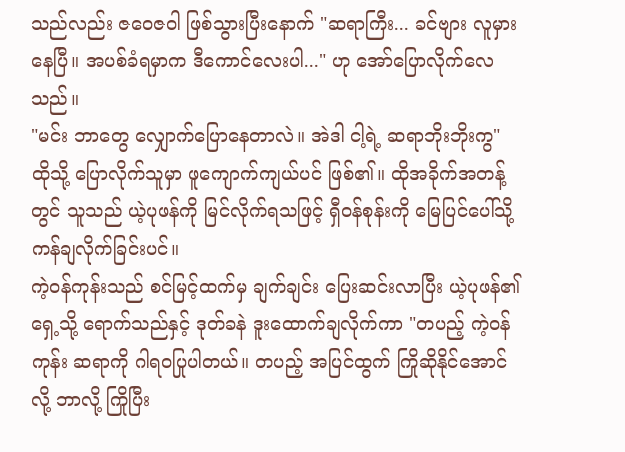သည်လည်း ဇဝေဇဝါ ဖြစ်သွားပြီးနောက် "ဆရာကြီး... ခင်ဗျား လူမှားနေပြီ။ အပစ်ခံရမှာက ဒီကောင်လေးပါ..." ဟု အော်ပြောလိုက်လေသည်။
"မင်း ဘာတွေ လျှောက်ပြောနေတာလဲ။ အဲဒါ ငါ့ရဲ့ ဆရာဘိုးဘိုးကွ"
ထိုသို့ ပြောလိုက်သူမှာ ဖူကျောက်ကျယ်ပင် ဖြစ်၏။ ထိုအခိုက်အတန့်တွင် သူသည် ယဲ့ပုဖန်ကို မြင်လိုက်ရသဖြင့် ရှီဝန်စုန်းကို မြေပြင်ပေါ်သို့ ကန်ချလိုက်ခြင်းပင်။
ကဲ့ဝန်ကုန်းသည် စင်မြင့်ထက်မှ ချက်ချင်း ပြေးဆင်းလာပြီး ယဲ့ပုဖန်၏ ရှေ့သို့ ရောက်သည်နှင့် ဒုတ်ခနဲ ဒူးထောက်ချလိုက်ကာ "တပည့် ကဲ့ဝန်ကုန်း ဆရာကို ဂါရဝပြုပါတယ်။ တပည့် အပြင်ထွက် ကြိုဆိုနိုင်အောင်လို့ ဘာလို့ ကြိုပြီး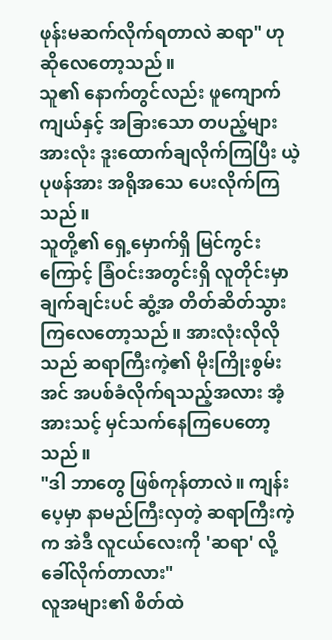ဖုန်းမဆက်လိုက်ရတာလဲ ဆရာ" ဟု ဆိုလေတော့သည်။
သူ၏ နောက်တွင်လည်း ဖူကျောက်ကျယ်နှင့် အခြားသော တပည့်များ အားလုံး ဒူးထောက်ချလိုက်ကြပြီး ယဲ့ပုဖန်အား အရိုအသေ ပေးလိုက်ကြသည်။
သူတို့၏ ရှေ့မှောက်ရှိ မြင်ကွင်းကြောင့် ခြံဝင်းအတွင်းရှိ လူတိုင်းမှာ ချက်ချင်းပင် ဆွံ့အ တိတ်ဆိတ်သွားကြလေတော့သည်။ အားလုံးလိုလိုသည် ဆရာကြီးကဲ့၏ မိုးကြိုးစွမ်းအင် အပစ်ခံလိုက်ရသည့်အလား အံ့အားသင့် မှင်သက်နေကြပေတော့သည်။
"ဒါ ဘာတွေ ဖြစ်ကုန်တာလဲ။ ကျန်းပေ့မှာ နာမည်ကြီးလှတဲ့ ဆရာကြီးကဲ့က အဲဒီ လူငယ်လေးကို 'ဆရာ' လို့ ခေါ်လိုက်တာလား"
လူအများ၏ စိတ်ထဲ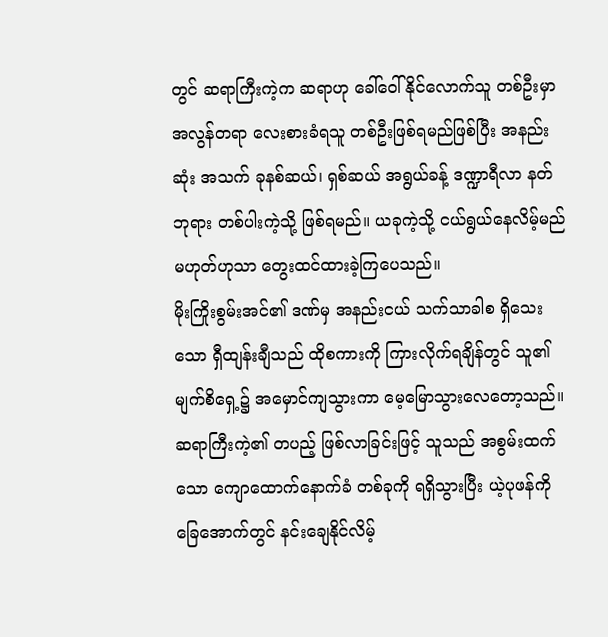တွင် ဆရာကြီးကဲ့က ဆရာဟု ခေါ်ဝေါ်နိုင်လောက်သူ တစ်ဦးမှာ အလွန်တရာ လေးစားခံရသူ တစ်ဦးဖြစ်ရမည်ဖြစ်ပြီး အနည်းဆုံး အသက် ခုနစ်ဆယ်၊ ရှစ်ဆယ် အရွယ်ခန့် ဒဏ္ဍာရီလာ နတ်ဘုရား တစ်ပါးကဲ့သို့ ဖြစ်ရမည်။ ယခုကဲ့သို့ ငယ်ရွယ်နေလိမ့်မည် မဟုတ်ဟုသာ တွေးထင်ထားခဲ့ကြပေသည်။
မိုးကြိုးစွမ်းအင်၏ ဒဏ်မှ အနည်းငယ် သက်သာခါစ ရှိသေးသော ရှီထျန်းချီသည် ထိုစကားကို ကြားလိုက်ရချိန်တွင် သူ၏ မျက်စိရှေ့၌ အမှောင်ကျသွားကာ မေ့မြောသွားလေတော့သည်။
ဆရာကြီးကဲ့၏ တပည့် ဖြစ်လာခြင်းဖြင့် သူသည် အစွမ်းထက်သော ကျောထောက်နောက်ခံ တစ်ခုကို ရရှိသွားပြီး ယဲ့ပုဖန်ကို ခြေအောက်တွင် နင်းချေနိုင်လိမ့်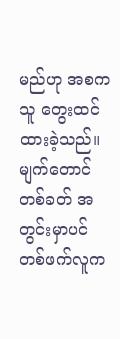မည်ဟု အစက သူ တွေးထင်ထားခဲ့သည်။ မျက်တောင်တစ်ခတ် အတွင်းမှာပင် တစ်ဖက်လူက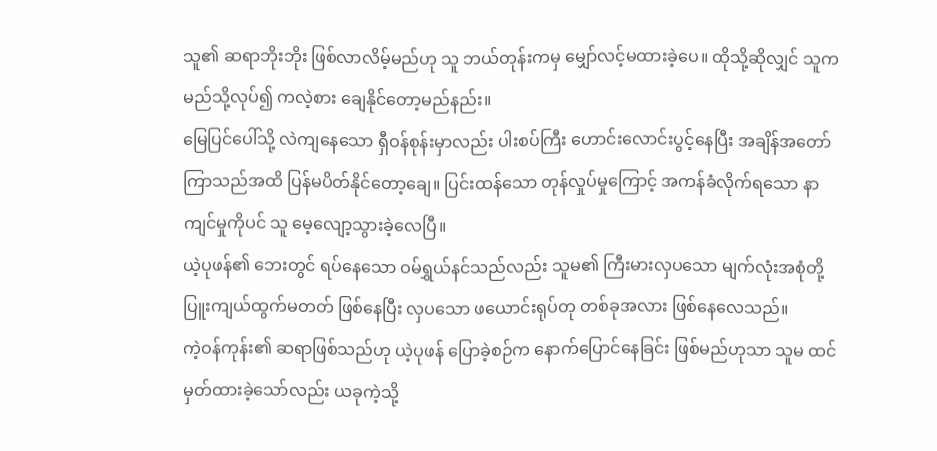သူ၏ ဆရာဘိုးဘိုး ဖြစ်လာလိမ့်မည်ဟု သူ ဘယ်တုန်းကမှ မျှော်လင့်မထားခဲ့ပေ။ ထိုသို့ဆိုလျှင် သူက မည်သို့လုပ်၍ ကလဲ့စား ချေနိုင်တော့မည်နည်း။
မြေပြင်ပေါ်သို့ လဲကျနေသော ရှီဝန်စုန်းမှာလည်း ပါးစပ်ကြီး ဟောင်းလောင်းပွင့်နေပြီး အချိန်အတော်ကြာသည်အထိ ပြန်မပိတ်နိုင်တော့ချေ။ ပြင်းထန်သော တုန်လှုပ်မှုကြောင့် အကန်ခံလိုက်ရသော နာကျင်မှုကိုပင် သူ မေ့လျော့သွားခဲ့လေပြီ။
ယဲ့ပုဖန်၏ ဘေးတွင် ရပ်နေသော ဝမ်ရွှယ်နင်သည်လည်း သူမ၏ ကြီးမားလှပသော မျက်လုံးအစုံတို့ ပြူးကျယ်ထွက်မတတ် ဖြစ်နေပြီး လှပသော ဖယောင်းရုပ်တု တစ်ခုအလား ဖြစ်နေလေသည်။
ကဲ့ဝန်ကုန်း၏ ဆရာဖြစ်သည်ဟု ယဲ့ပုဖန် ပြောခဲ့စဉ်က နောက်ပြောင်နေခြင်း ဖြစ်မည်ဟုသာ သူမ ထင်မှတ်ထားခဲ့သော်လည်း ယခုကဲ့သို့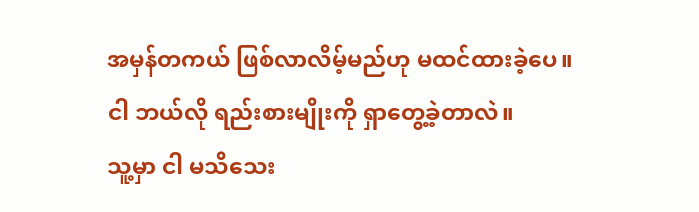အမှန်တကယ် ဖြစ်လာလိမ့်မည်ဟု မထင်ထားခဲ့ပေ။
ငါ ဘယ်လို ရည်းစားမျိုးကို ရှာတွေ့ခဲ့တာလဲ။
သူ့မှာ ငါ မသိသေး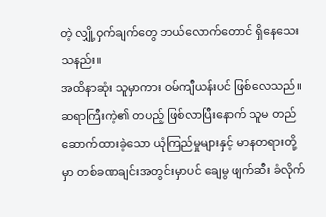တဲ့ လျှို့ဝှက်ချက်တွေ ဘယ်လောက်တောင် ရှိနေသေးသနည်း။
အထိနာဆုံး သူမှာကား ဝမ်ကျီယန်းပင် ဖြစ်လေသည်။ ဆရာကြီးကဲ့၏ တပည့် ဖြစ်လာပြီးနောက် သူမ တည်ဆောက်ထားခဲ့သော ယုံကြည်မှုများနှင့် မာနတရားတို့မှာ တစ်ခဏချင်းအတွင်းမှာပင် ချေမွ ဖျက်ဆီး ခံလိုက်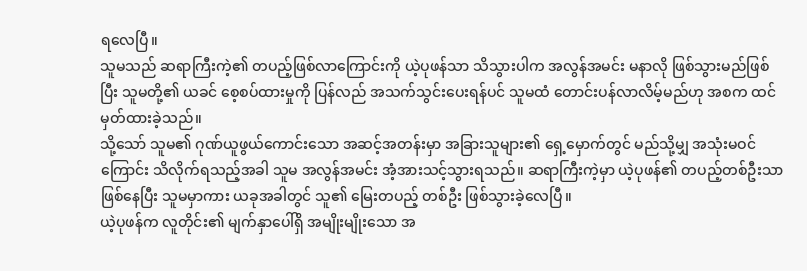ရလေပြီ။
သူမသည် ဆရာကြီးကဲ့၏ တပည့်ဖြစ်လာကြောင်းကို ယဲ့ပုဖန်သာ သိသွားပါက အလွန်အမင်း မနာလို ဖြစ်သွားမည်ဖြစ်ပြီး သူမတို့၏ ယခင် စေ့စပ်ထားမှုကို ပြန်လည် အသက်သွင်းပေးရန်ပင် သူမထံ တောင်းပန်လာလိမ့်မည်ဟု အစက ထင်မှတ်ထားခဲ့သည်။
သို့သော် သူမ၏ ဂုဏ်ယူဖွယ်ကောင်းသော အဆင့်အတန်းမှာ အခြားသူများ၏ ရှေ့မှောက်တွင် မည်သို့မျှ အသုံးမဝင်ကြောင်း သိလိုက်ရသည့်အခါ သူမ အလွန်အမင်း အံ့အားသင့်သွားရသည်။ ဆရာကြီးကဲ့မှာ ယဲ့ပုဖန်၏ တပည့်တစ်ဦးသာ ဖြစ်နေပြီး သူမမှာကား ယခုအခါတွင် သူ၏ မြေးတပည့် တစ်ဦး ဖြစ်သွားခဲ့လေပြီ။
ယဲ့ပုဖန်က လူတိုင်း၏ မျက်နှာပေါ်ရှိ အမျိုးမျိုးသော အ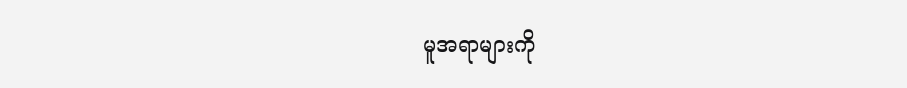မူအရာများကို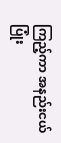ကြည့်ကာ အနည်းငယ် ပြုံး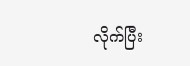လိုက်ပြီး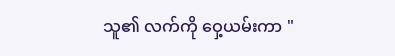သူ၏ လက်ကို ဝှေ့ယမ်းကာ "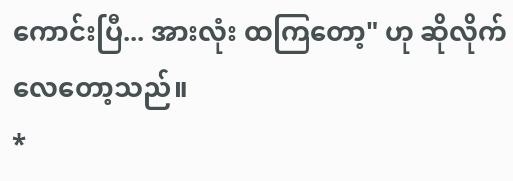ကောင်းပြီ... အားလုံး ထကြတော့" ဟု ဆိုလိုက်လေတော့သည်။
*